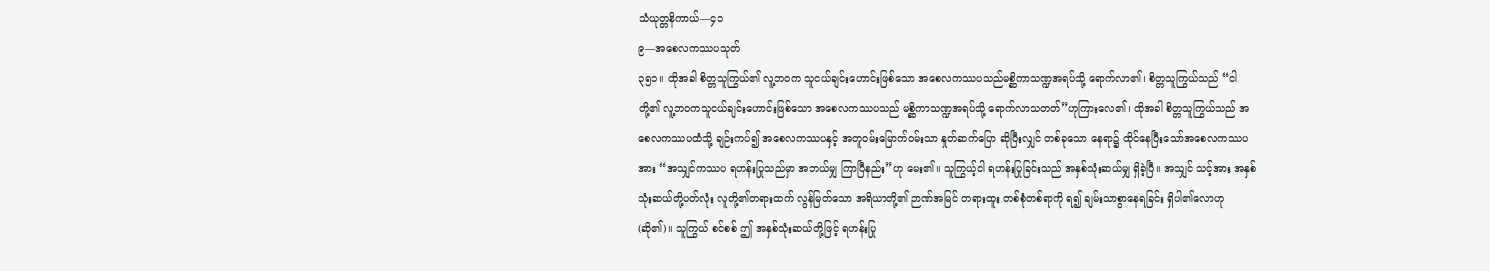သံယုတ္တနိကာယ်—၄၁
၉—အစေလကဿပသုတ်
၃၅၁။ ထိုအခါ စိတ္တသူကြွယ်၏ လူ့ဘဝက သူငယ်ချင်းဟောင်းဖြစ်သော အစေလကဿပသည်မစ္ဆိကာသဏ္ဍအရပ်သို့ ရောက်လာ၏၊ စိတ္တသူကြွယ်သည် “ငါတို့၏ လူ့ဘဝကသူငယ်ချင်းဟောင်းဖြစ်သော အစေလကဿပသည် မစ္ဆိကာသဏ္ဍအရပ်သို့ ရောက်လာသတတ်”ဟုကြားလေ၏၊ ထိုအခါ စိတ္တသူကြွယ်သည် အစေလကဿပထံသို့ ချဉ်းကပ်၍ အစေလကဿပနှင့် အတူဝမ်းမြောက်ဝမ်းသာ နှုတ်ဆက်ပြော ဆိုပြီးလျှင် တစ်ခုသော နေရာ၌ ထိုင်နေပြီးသော်အစေလကဿပအား “အသျှင်ကဿပ ရဟန်းပြုသည်မှာ အဘယ်မျှ ကြာပြီနည်း”ဟု မေး၏။ သူကြွယ့်ငါ ရဟန်းပြုခြင်းသည် အနှစ်သုံးဆယ်မျှ ရှိခဲ့ပြီ။ အသျှင် သင့်အား အနှစ်သုံးဆယ်တို့ပတ်လုံး လူတို့၏တရားထက် လွန်မြတ်သော အရိယာတို့၏ ဉာဏ်အမြင် တရားထူး တစ်စုံတစ်ရာကို ရ၍ ချမ်းသာစွာနေရခြင်း ရှိပါ၏လောဟု (ဆို၏)။ သူကြွယ် စင်စစ် ဤ အနှစ်သုံးဆယ်တို့ဖြင့် ရဟန်းပြု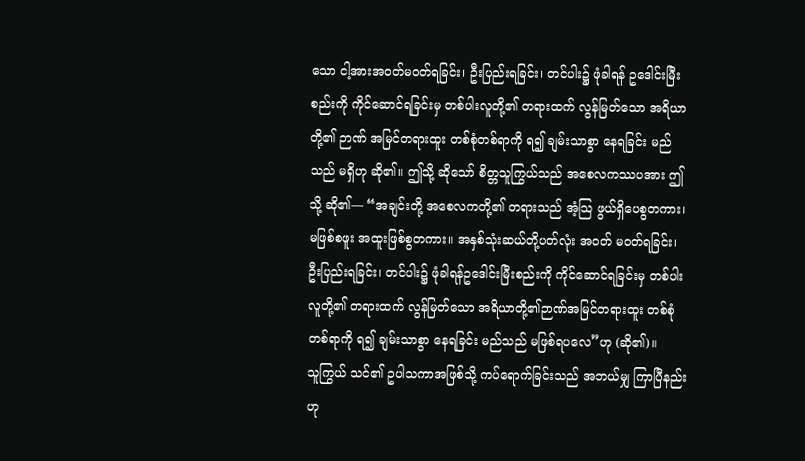သော ငါ့အားအဝတ်မဝတ်ရခြင်း၊ ဦးပြည်းရခြင်း၊ တင်ပါး၌ ဖုံခါရန် ဥဒေါင်းမြီးစည်းကို ကိုင်ဆောင်ရခြင်းမှ တစ်ပါးလူတို့၏ တရားထက် လွန်မြတ်သော အရိယာတို့၏ ဉာဏ် အမြင်တရားထူး တစ်စုံတစ်ရာကို ရ၍ ချမ်းသာစွာ နေရခြင်း မည်သည် မရှိဟု ဆို၏။ ဤသို့ ဆိုသော် စိတ္တသူကြွယ်သည် အစေလကဿပအား ဤသို့ ဆို၏— “အချင်းတို့ အစေလကတို့၏ တရားသည် အံ့သြ ဖွယ်ရှိပေစွတကား၊ မဖြစ်စဖူး အထူးဖြစ်စွတကား။ အနှစ်သုံးဆယ်တို့ပတ်လုံး အဝတ် မဝတ်ရခြင်း၊ ဦးပြည်းရခြင်း၊ တင်ပါး၌ ဖုံခါရန်ဥဒေါင်းမြီးစည်းကို ကိုင်ဆောင်ရခြင်းမှ တစ်ပါး လူတို့၏ တရားထက် လွန်မြတ်သော အရိယာတို့၏ဉာဏ်အမြင်တရားထူး တစ်စုံတစ်ရာကို ရ၍ ချမ်းသာစွာ နေရခြင်း မည်သည် မဖြစ်ရပလေ”ဟု (ဆို၏)။
သူကြွယ် သင်၏ ဥပါသကာအဖြစ်သို့ ကပ်ရောက်ခြင်းသည် အဘယ်မျှ ကြာပြီနည်းဟု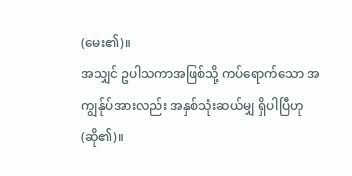(မေး၏)။
အသျှင် ဥပါသကာအဖြစ်သို့ ကပ်ရောက်သော အကျွန်ုပ်အားလည်း အနှစ်သုံးဆယ်မျှ ရှိပါပြီဟု (ဆို၏)။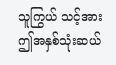သူကြွယ် သင့်အား ဤအနှစ်သုံးဆယ်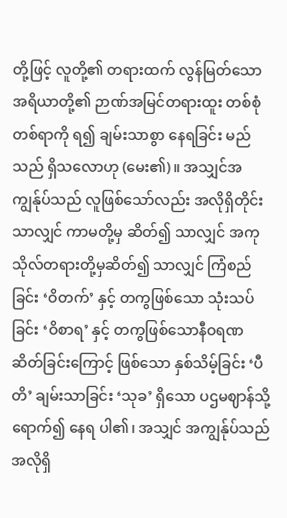တို့ဖြင့် လူတို့၏ တရားထက် လွန်မြတ်သော အရိယာတို့၏ ဉာဏ်အမြင်တရားထူး တစ်စုံတစ်ရာကို ရ၍ ချမ်းသာစွာ နေရခြင်း မည်သည် ရှိသလောဟု (မေး၏)။ အသျှင်အကျွန်ုပ်သည် လူဖြစ်သော်လည်း အလိုရှိတိုင်းသာလျှင် ကာမတို့မှ ဆိတ်၍ သာလျှင် အကုသိုလ်တရားတို့မှဆိတ်၍ သာလျှင် ကြံစည်ခြင်း ‘ဝိတက်’ နှင့် တကွဖြစ်သော သုံးသပ်ခြင်း ‘ဝိစာရ’ နှင့် တကွဖြစ်သောနီဝရဏ ဆိတ်ခြင်းကြောင့် ဖြစ်သော နှစ်သိမ့်ခြင်း ‘ပီတိ’ ချမ်းသာခြင်း ‘သုခ’ ရှိသော ပဌမဈာန်သို့ရောက်၍ နေရ ပါ၏၊ အသျှင် အကျွန်ုပ်သည် အလိုရှိ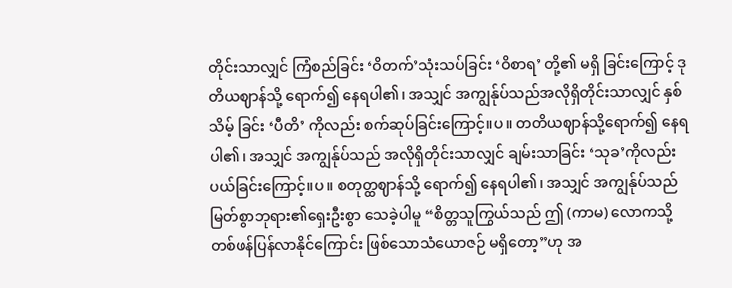တိုင်းသာလျှင် ကြံစည်ခြင်း ‘ဝိတက်’သုံးသပ်ခြင်း ‘ဝိစာရ’ တို့၏ မရှိ ခြင်းကြောင့် ဒုတိယဈာန်သို့ ရောက်၍ နေရပါ၏၊ အသျှင် အကျွန်ုပ်သည်အလိုရှိတိုင်းသာလျှင် နှစ်သိမ့် ခြင်း ‘ပီတိ’ ကိုလည်း စက်ဆုပ်ခြင်းကြောင့်။ပ။ တတိယဈာန်သို့ရောက်၍ နေရ ပါ၏၊ အသျှင် အကျွန်ုပ်သည် အလိုရှိတိုင်းသာလျှင် ချမ်းသာခြင်း ‘သုခ’ကိုလည်းပယ်ခြင်းကြောင့်။ပ။ စတုတ္ထဈာန်သို့ ရောက်၍ နေရပါ၏၊ အသျှင် အကျွန်ုပ်သည် မြတ်စွာဘုရား၏ရှေးဦးစွာ သေခဲ့ပါမူ “စိတ္တသူကြွယ်သည် ဤ (ကာမ) လောကသို့ တစ်ဖန်ပြန်လာနိုင်ကြောင်း ဖြစ်သောသံယောဇဉ် မရှိတော့”ဟု အ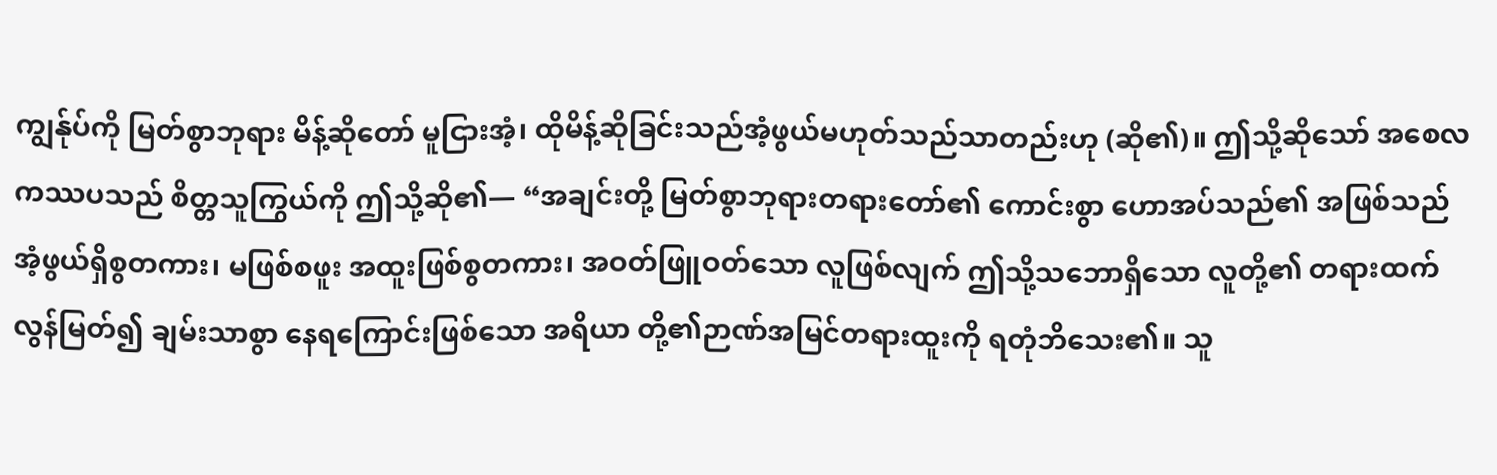ကျွန်ုပ်ကို မြတ်စွာဘုရား မိန့်ဆိုတော် မူငြားအံ့၊ ထိုမိန့်ဆိုခြင်းသည်အံ့ဖွယ်မဟုတ်သည်သာတည်းဟု (ဆို၏)။ ဤသို့ဆိုသော် အစေလကဿပသည် စိတ္တသူကြွယ်ကို ဤသို့ဆို၏— “အချင်းတို့ မြတ်စွာဘုရားတရားတော်၏ ကောင်းစွာ ဟောအပ်သည်၏ အဖြစ်သည်အံ့ဖွယ်ရှိစွတကား၊ မဖြစ်စဖူး အထူးဖြစ်စွတကား၊ အဝတ်ဖြူဝတ်သော လူဖြစ်လျက် ဤသို့သဘောရှိသော လူတို့၏ တရားထက် လွန်မြတ်၍ ချမ်းသာစွာ နေရကြောင်းဖြစ်သော အရိယာ တို့၏ဉာဏ်အမြင်တရားထူးကို ရတုံဘိသေး၏။ သူ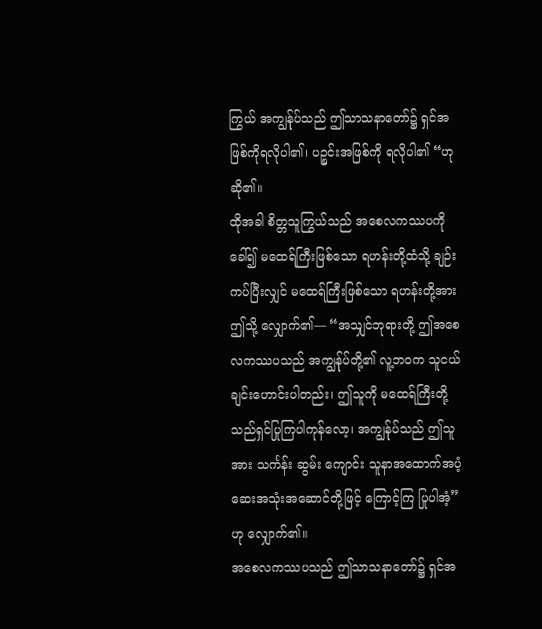ကြွယ် အကျွန်ုပ်သည် ဤသာသနာတော်၌ ရှင်အဖြစ်ကိုရလိုပါ၏၊ ပဉ္စင်းအဖြစ်ကို ရလိုပါ၏ “ဟု ဆို၏။
ထိုအခါ စိတ္တသူကြွယ်သည် အစေလကဿပကို ခေါ်၍ မထေရ်ကြီးဖြစ်သော ရဟန်းတို့ထံသို့ ချဉ်းကပ်ပြီးလျှင် မထေရ်ကြီးဖြစ်သော ရဟန်းတို့အား ဤသို့ လျှောက်၏— “အသျှင်ဘုရားတို့ ဤအစေလကဿပသည် အကျွန်ုပ်တို့၏ လူ့ဘဝက သူငယ်ချင်းဟောင်းပါတည်း၊ ဤသူကို မထေရ်ကြီးတို့သည်ရှင်ပြုကြပါကုန်လော့၊ အကျွန်ုပ်သည် ဤသူအား သင်္ကန်း ဆွမ်း ကျောင်း သူနာအထောက်အပံ့ဆေးအသုံးအဆောင်တို့ဖြင့် ကြောင့်ကြ ပြုပါအံ့”ဟု လျှောက်၏။
အစေလကဿပသည် ဤသာသနာတော်၌ ရှင်အ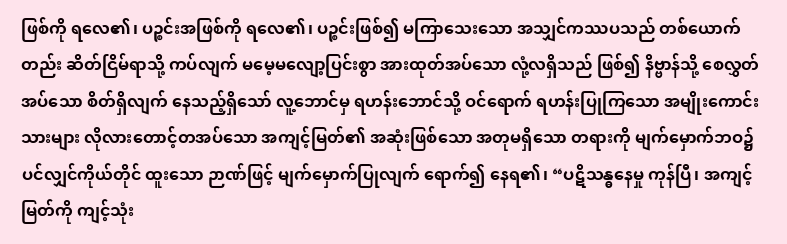ဖြစ်ကို ရလေ၏၊ ပဉ္စင်းအဖြစ်ကို ရလေ၏၊ ပဉ္စင်းဖြစ်၍ မကြာသေးသော အသျှင်ကဿပသည် တစ်ယောက်တည်း ဆိတ်ငြိမ်ရာသို့ ကပ်လျက် မမေ့မလျော့ပြင်းစွာ အားထုတ်အပ်သော လုံ့လရှိသည် ဖြစ်၍ နိဗ္ဗာန်သို့ စေလွှတ်အပ်သော စိတ်ရှိလျက် နေသည့်ရှိသော် လူ့ဘောင်မှ ရဟန်းဘောင်သို့ ဝင်ရောက် ရဟန်းပြုကြသော အမျိုးကောင်းသားများ လိုလားတောင့်တအပ်သော အကျင့်မြတ်၏ အဆုံးဖြစ်သော အတုမရှိသော တရားကို မျက်မှောက်ဘဝ၌ ပင်လျှင်ကိုယ်တိုင် ထူးသော ဉာဏ်ဖြင့် မျက်မှောက်ပြုလျက် ရောက်၍ နေရ၏၊ “ပဋိသန္ဓနေမှု ကုန်ပြီ၊ အကျင့်မြတ်ကို ကျင့်သုံး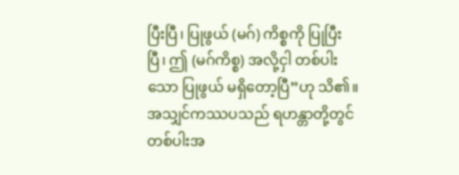ပြီးပြီ၊ ပြုဖွယ် (မဂ်) ကိစ္စကို ပြုပြီးပြီ၊ ဤ (မဂ်ကိစ္စ) အလို့ငှါ တစ်ပါးသော ပြုဖွယ် မရှိတော့ပြီ”ဟု သိ၏။ အသျှင်ကဿပသည် ရဟန္တာတို့တွင် တစ်ပါးအ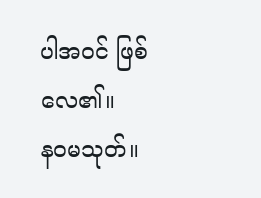ပါအဝင် ဖြစ်လေ၏။
နဝမသုတ်။